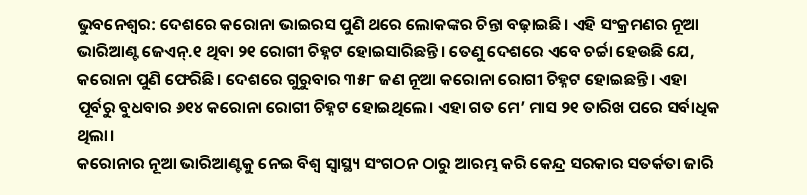ଭୁବନେଶ୍ବର: ଦେଶରେ କରୋନା ଭାଇରସ ପୁଣି ଥରେ ଲୋକଙ୍କର ଚିନ୍ତା ବଢ଼ାଇଛି। ଏହି ସଂକ୍ରମଣର ନୂଆ ଭାରିଆଣ୍ଟ ଜେଏନ୍.୧ ଥିବା ୨୧ ରୋଗୀ ଚିହ୍ନଟ ହୋଇସାରିଛନ୍ତି। ତେଣୁ ଦେଶରେ ଏବେ ଚର୍ଚ୍ଚା ହେଉଛି ଯେ, କରୋନା ପୁଣି ଫେରିଛି। ଦେଶରେ ଗୁରୁବାର ୩୫୮ ଜଣ ନୂଆ କରୋନା ରୋଗୀ ଚିହ୍ନଟ ହୋଇଛନ୍ତି। ଏହା ପୂର୍ବରୁ ବୁଧବାର ୬୧୪ କରୋନା ରୋଗୀ ଚିହ୍ନଟ ହୋଇଥିଲେ। ଏହା ଗତ ମେ’ ମାସ ୨୧ ତାରିଖ ପରେ ସର୍ବାଧିକ ଥିଲା।
କରୋନାର ନୂଆ ଭାରିଆଣ୍ଟକୁ ନେଇ ବିଶ୍ବ ସ୍ବାସ୍ଥ୍ୟ ସଂଗଠନ ଠାରୁ ଆରମ୍ଭ କରି କେନ୍ଦ୍ର ସରକାର ସତର୍କତା ଜାରି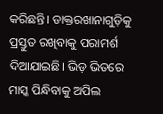କରିଛନ୍ତି। ଡାକ୍ତରଖାନାଗୁଡ଼ିକୁ ପ୍ରସ୍ତୁତ ରଖିବାକୁ ପରାମର୍ଶ ଦିଆଯାଇଛି। ଭିଡ଼ ଭିତରେ ମାସ୍କ ପିନ୍ଧିବାକୁ ଅପିଲ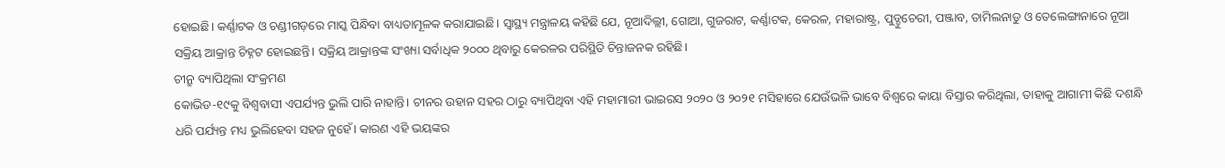ହୋଇଛି। କର୍ଣ୍ଣାଟକ ଓ ଚଣ୍ଡୀଗଡ଼ରେ ମାସ୍କ ପିନ୍ଧିବା ବାଧ୍ୟତାମୂଳକ କରାଯାଇଛି। ସ୍ବାସ୍ଥ୍ୟ ମନ୍ତ୍ରାଳୟ କହିଛି ଯେ, ନୂଆଦିଲ୍ଲୀ, ଗୋଆ, ଗୁଜରାଟ, କର୍ଣ୍ଣାଟକ, କେରଳ, ମହାରାଷ୍ଟ୍ର, ପୁଡ୍ଡୁଚେରୀ, ପଞ୍ଜାବ, ତାମିଲନାଡୁ ଓ ତେଲେଙ୍ଗାନାରେ ନୂଆ ସକ୍ରିୟ ଆକ୍ରାନ୍ତ ଚିହ୍ନଟ ହୋଇଛନ୍ତି। ସକ୍ରିୟ ଆକ୍ରାନ୍ତଙ୍କ ସଂଖ୍ୟା ସର୍ବାଧିକ ୨୦୦୦ ଥିବାରୁ କେରଳର ପରିସ୍ଥିତି ଚିନ୍ତାଜନକ ରହିଛି।
ଚୀନ୍ରୁ ବ୍ୟାପିଥିଲା ସଂକ୍ରମଣ
କୋଭିଡ-୧୯କୁ ବିଶ୍ବବାସୀ ଏପର୍ଯ୍ୟନ୍ତ ଭୁଲି ପାରି ନାହାନ୍ତି। ଚୀନର ଉହାନ ସହର ଠାରୁ ବ୍ୟାପିଥିବା ଏହି ମହାମାରୀ ଭାଇରସ ୨୦୨୦ ଓ ୨୦୨୧ ମସିହାରେ ଯେଉଁଭଳି ଭାବେ ବିଶ୍ବରେ କାୟା ବିସ୍ତାର କରିଥିଲା, ତାହାକୁ ଆଗାମୀ କିଛି ଦଶନ୍ଧି ଧରି ପର୍ଯ୍ୟନ୍ତ ମଧ୍ୟ ଭୁଲିହେବା ସହଜ ନୁହେଁ। କାରଣ ଏହି ଭୟଙ୍କର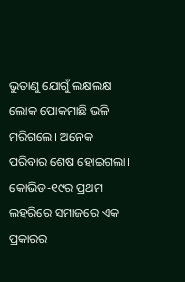ଭୁତାଣୁ ଯୋଗୁଁ ଲକ୍ଷଲକ୍ଷ ଲୋକ ପୋକମାଛି ଭଳି ମରିଗଲେ। ଅନେକ ପରିବାର ଶେଷ ହୋଇଗଲା। କୋଭିଡ-୧୯ର ପ୍ରଥମ ଲହରିରେ ସମାଜରେ ଏକ ପ୍ରକାରର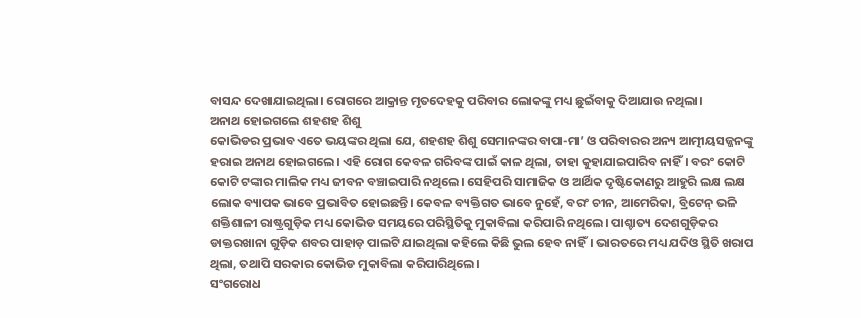ବାସନ୍ଦ ଦେଖାଯାଇଥିଲା। ରୋଗରେ ଆକ୍ରାନ୍ତ ମୃତଦେହକୁ ପରିବାର ଲୋକଙ୍କୁ ମଧ୍ୟ ଛୁଇଁବାକୁ ଦିଆଯାଉ ନଥିଲା।
ଅନାଥ ହୋଇଗଲେ ଶହଶହ ଶିଶୁ
କୋଭିଡର ପ୍ରଭାବ ଏତେ ଭୟଙ୍କର ଥିଲା ଯେ, ଶହଶହ ଶିଶୁ ସେମାନଙ୍କର ବାପା-ମା’ ଓ ପରିବାରର ଅନ୍ୟ ଆତ୍ମୀୟସଜ୍ଜନଙ୍କୁ ହରାଇ ଅନାଥ ହୋଇଗଲେ। ଏହି ରୋଗ କେବଳ ଗରିବଙ୍କ ପାଇଁ କାଳ ଥିଲା, ତାହା କୁହାଯାଇପାରିବ ନାହିଁ। ବରଂ କୋଟି କୋଟି ଟଙ୍କାର ମାଲିକ ମଧ୍ୟ ଜୀବନ ବଞ୍ଚାଇପାରି ନଥିଲେ। ସେହିପରି ସାମାଜିକ ଓ ଆର୍ଥିକ ଦୃଷ୍ଟିକୋଣରୁ ଆହୁରି ଲକ୍ଷ ଲକ୍ଷ ଲୋକ ବ୍ୟାପକ ଭାବେ ପ୍ରଭାବିତ ହୋଇଛନ୍ତି। କେବଳ ବ୍ୟକ୍ତିଗତ ଭାବେ ନୁହେଁ, ବରଂ ଚୀନ, ଆମେରିକା, ବ୍ରିଟେନ୍ ଭଳି ଶକ୍ତିଶାଳୀ ରାଷ୍ଟ୍ରଗୁଡ଼ିକ ମଧ୍ୟ କୋଭିଡ ସମୟରେ ପରିସ୍ଥିତିକୁ ମୁକାବିଲା କରିପାରି ନଥିଲେ। ପାଶ୍ଚାତ୍ୟ ଦେଶଗୁଡ଼ିକର ଡାକ୍ତରଖାନା ଗୁଡ଼ିକ ଶବର ପାହାଡ଼ ପାଲଟି ଯାଇଥିଲା କହିଲେ କିଛି ଭୁଲ ହେବ ନାହିଁ। ଭାରତରେ ମଧ୍ୟ ଯଦିଓ ସ୍ଥିତି ଖରାପ ଥିଲା, ତଥାପି ସରକାର କୋଭିଡ ମୁକାବିଲା କରିପାରିଥିଲେ।
ସଂଗରୋଧ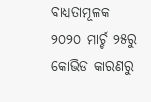ବାଧ୍ୟତାମୂଳକ
୨୦୨୦ ମାର୍ଚ୍ଚ ୨୫ରୁ କୋଭିଡ କାରଣରୁ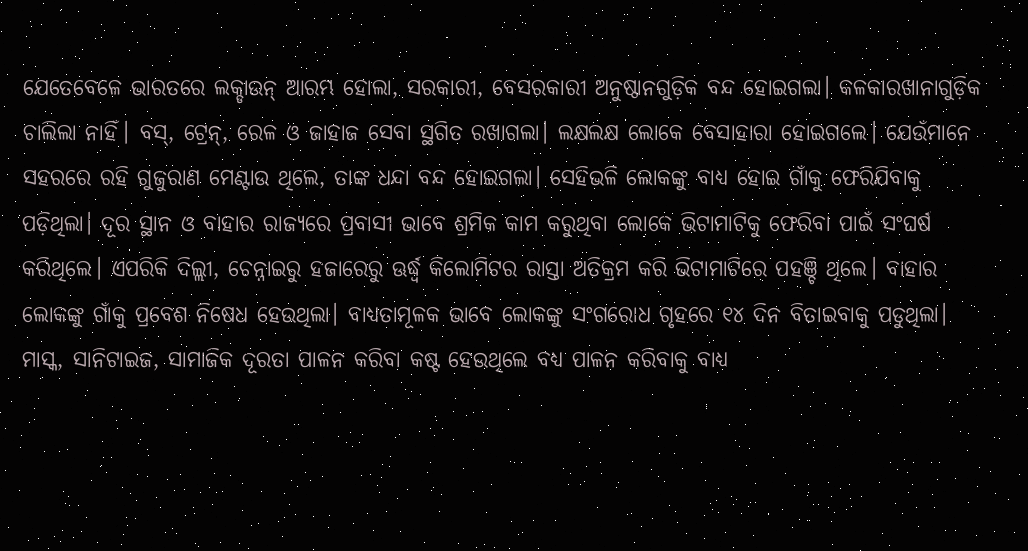ଯେତେବେଳେ ଭାରତରେ ଲକ୍ଡାଉନ୍ ଆରମ୍ଭ ହୋଲା, ସରକାରୀ, ବେସରକାରୀ ଅନୁଷ୍ଠାନଗୁଡ଼ିକ ବନ୍ଦ ହୋଇଗଲା। କଳକାରଖାନାଗୁଡ଼ିକ ଚାଲିଲା ନାହିଁ। ବସ୍, ଟ୍ରେନ୍, ରେଳ ଓ ଜାହାଜ ସେବା ସ୍ଥଗିତ ରଖାଗଲା। ଲକ୍ଷଲକ୍ଷ ଲୋକେ ବେସାହାରା ହୋଇଗଲେ। ଯେଉଁମାନେ ସହରରେ ରହି ଗୁଜୁରାଣ ମେଣ୍ଟାଉ ଥିଲେ, ତାଙ୍କ ଧନ୍ଦା ବନ୍ଦ ହୋଇଗଲା। ସେହିଭଳି ଲୋକଙ୍କୁ ବାଧ୍ୟ ହୋଇ ଗାଁକୁ ଫେରିଯିବାକୁ ପଡ଼ିଥିଲା। ଦୂର ସ୍ଥାନ ଓ ବାହାର ରାଜ୍ୟରେ ପ୍ରବାସୀ ଭାବେ ଶ୍ରମିକ କାମ କରୁଥିବା ଲୋକେ ଭିଟାମାଟିକୁ ଫେରିବା ପାଇଁ ସଂଘର୍ଷ କରିଥିଲେ। ଏପରିକି ଦିଲ୍ଲୀ, ଚେନ୍ନାଇରୁ ହଜାରେରୁ ଊର୍ଦ୍ଧ୍ବ କିଲୋମିଟର ରାସ୍ତା ଅତିକ୍ରମ କରି ଭିଟାମାଟିରେ ପହଞ୍ଚି ଥିଲେ। ବାହାର ଲୋକଙ୍କୁ ଗାଁକୁ ପ୍ରବେଶ ନିଷେଧ ହେଉଥିଲା। ବାଧ୍ୟତାମୂଳକ ଭାବେ ଲୋକଙ୍କୁ ସଂଗରୋଧ ଗୃହରେ ୧୪ ଦିନ ବିତାଇବାକୁ ପଡୁଥିଲା। ମାସ୍କ, ସାନିଟାଇଜ, ସାମାଜିକ ଦୂରତା ପାଳନ କରିବା କଷ୍ଟ ହେଉଥିଲେ ବଧ୍ୟ ପାଳନ କରିବାକୁ ବାଧ୍ୟ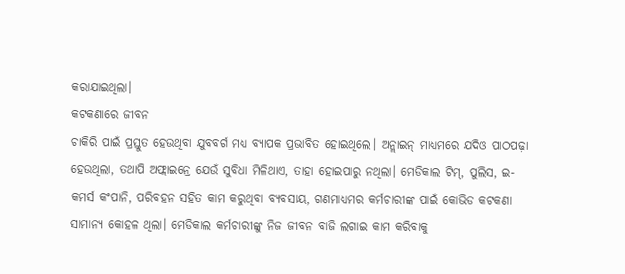କରାଯାଇଥିଲା।
କଟକଣାରେ ଜୀବନ
ଚାକିରି ପାଇଁ ପ୍ରସ୍ତୁତ ହେଉଥିବା ଯୁବବର୍ଗ ମଧ୍ୟ ବ୍ୟାପକ ପ୍ରଭାବିତ ହୋଇଥିଲେ। ଅନ୍ଲାଇନ୍ ମାଧ୍ୟମରେ ଯଦିଓ ପାଠପଢ଼ା ହେଉଥିଲା, ତଥାପି ଅଫ୍ଲାଇନ୍ରେ ଯେଉଁ ସୁବିଧା ମିଳିଥାଏ, ତାହା ହୋଇପାରୁ ନଥିଲା। ମେଡିକାଲ ଟିମ୍, ପୁଲିସ, ଇ-କମର୍ସ କଂପାନି, ପରିବହନ ସହିତ କାମ କରୁଥିବା ବ୍ୟବସାୟ, ଗଣମାଧ୍ୟମର କର୍ମଚାରୀଙ୍କ ପାଇଁ କୋଭିଡ କଟକଣା ସାମାନ୍ୟ କୋହଳ ଥିଲା। ମେଡିକାଲ କର୍ମଚାରୀଙ୍କୁ ନିଜ ଜୀବନ ବାଜି ଲଗାଇ କାମ କରିବାକୁ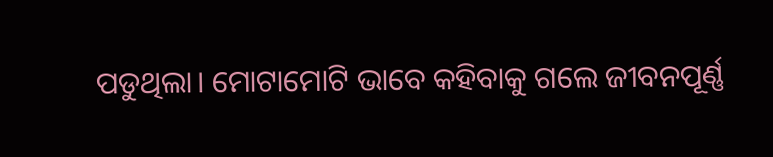ପଡୁଥିଲା। ମୋଟାମୋଟି ଭାବେ କହିବାକୁ ଗଲେ ଜୀବନପୂର୍ଣ୍ଣ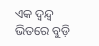ଏକ ଦ୍ବନ୍ଦ୍ବ ଭିତରେ ବୁଡ଼ି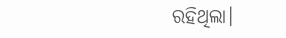ରହିଥିଲା।